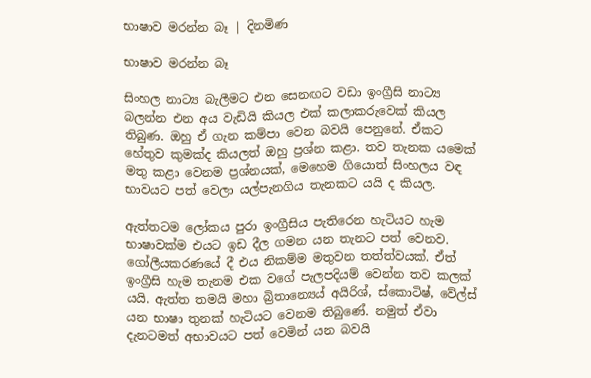භාෂාව මරන්න බෑ | දිනමිණ

භාෂාව මරන්න බෑ

සිංහල නාට්‍ය බැලීමට එන සෙනඟට වඩා ඉංග්‍රීසි නාට්‍ය බලන්න එන අය වැඩියි කියල එක් කලාකරුවෙක් කියල තිබුණ. ඔහු ඒ ගැන කම්පා වෙන බවයි පෙනුනේ. ඒකට හේතුව කුමක්ද කියලත් ඔහු ප්‍රශ්න කළා. තව තැනක යමෙක් මතු කළා වෙනම ප්‍රශ්නයක්, මෙහෙම ගියොත් සිංහලය වඳ භාවයට පත් වෙලා යල්පැනගිය තැනකට යයි ද කියල.

ඇත්තටම ලෝකය පුරා ඉංග්‍රීසිය පැතිරෙන හැටියට හැම භාෂාවක්ම එයට ඉඩ දීල ගමන යන තැනට පත් වෙනව. ගෝලීයකරණයේ දී එය නිකම්ම මතුවන තත්ත්වයක්. ඒත් ඉංග්‍රීසි හැම තැනම එක වගේ පැලපදියම් වෙන්න තව කලක් යයි. ඇත්ත තමයි මහා බ්‍රිතාන්‍යෙය් අයිරිශ්, ස්කොටිෂ්, වේල්ස් යන භාෂා තුනක් හැටියට වෙනම තිබුණේ. නමුත් ඒවා දැනටමත් අභාවයට පත් වෙමින් යන බවයි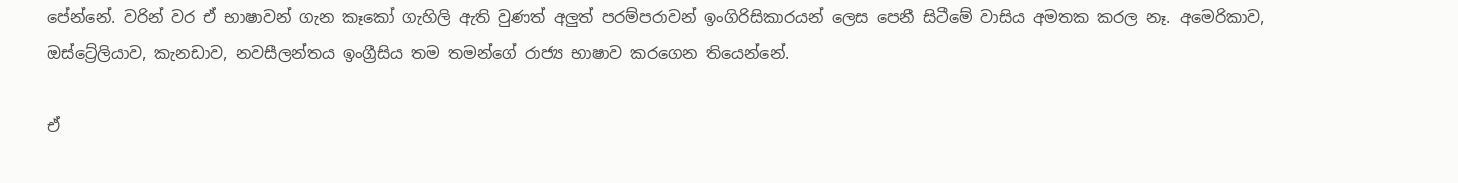පේන්නේ. වරින් වර ඒ භාෂාවන් ගැන කෑකෝ ගැහිලි ඇති වුණත් අලුත් පරම්පරාවන් ඉංගිරිසිකාරයන් ලෙස පෙනී සිටීමේ වාසිය අමතක කරල නෑ. අමෙරිකාව, ඔස්ට්‍රේලියාව, කැනඩාව, නවසීලන්තය ඉංග්‍රීසිය තම තමන්ගේ රාජ්‍ය භාෂාව කරගෙන තියෙන්නේ.

ඒ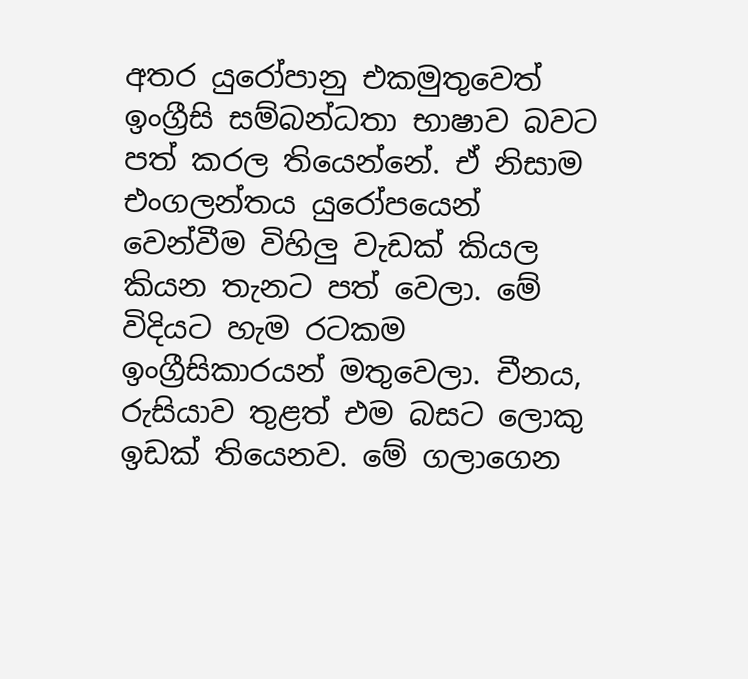අතර යුරෝපානු එකමුතුවෙත් ඉංග්‍රීසි සම්බන්ධතා භාෂාව බවට පත් කරල තියෙන්නේ. ඒ නිසාම එංගලන්තය යුරෝපයෙන් වෙන්වීම විහිලු වැඩක් කියල කියන තැනට පත් වෙලා. මේ විදියට හැම රටකම ඉංග්‍රීසිකාරයන් මතුවෙලා. චීනය, රුසියාව තුළත් එම බසට ලොකු ඉඩක් තියෙනව. මේ ගලාගෙන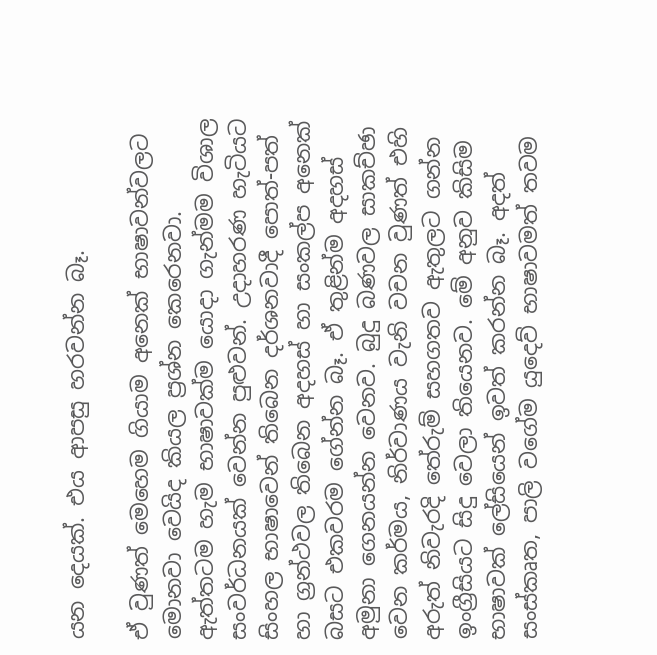යන දෙයක්. එය ආපසු හරවන්න බෑ.

ඒ වුණත් මෙහෙම ගියාම අනෙක් භාෂාවන්වලට මොනවා වෙයිද කියල ප්‍රශ්න කෙරෙනවා. ඇත්තටම හැම භාෂාවක්ම යොදා ගැන්මම විශාල සංවර්ධනයක් වෙන්න පුළුවන්. උදාහරණ හැටියට සිංහල භාෂාවෙන් තිබෙන දර්ශනවාදී පොත්-පත් හා ග්‍රන්ථවල තිබෙන අදහස් හා සංකල්ප අනෙක් බසට එකවරම ගේන්න බෑ. ඒ තුළින්ම අදහස් අමුනා ගෙනයන්න වෙනව. බුදු බණවල සාකච්ඡා වෙන කර්මය, නිර්වාණය වැනි වචන වුණත් එහි අරුත් නිවැරදි තේරුම් සහගතව ඇතුලට ගන්න ඉංග්‍රීසියට සිදු වෙලා තියෙනව. මේ අනුව කිසිම භාෂාවක් ලේසියෙන් ඉවත් කරන්න බෑ. අදත් සංස්කෘත, පාලි වගේම යුදෙව් භාෂාවමත් තවම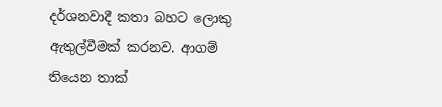දර්ශනවාදී කතා බහට ලොකු ඇතුල්වීමක් කරනව. ආගම් තියෙන තාක්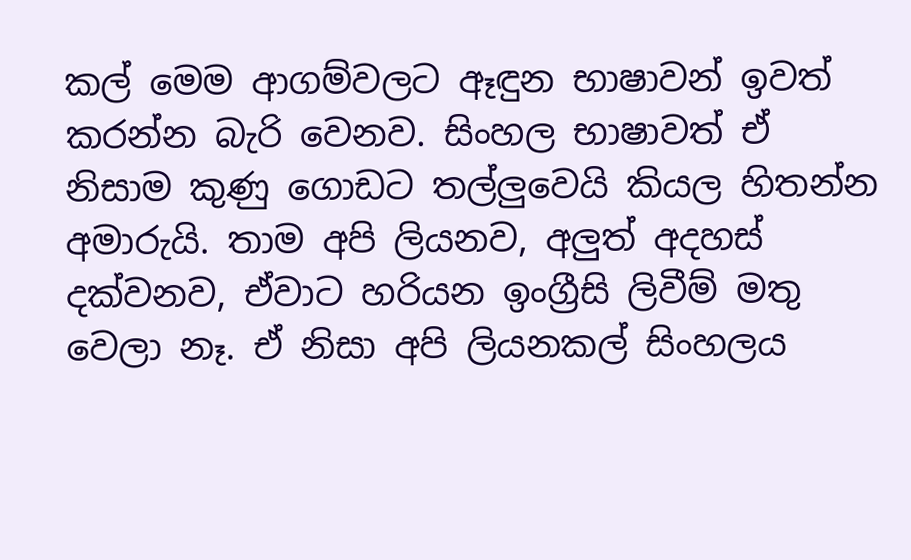කල් මෙම ආගම්වලට ඈඳුන භාෂාවන් ඉවත් කරන්න බැරි වෙනව. සිංහල භාෂාවත් ඒ නිසාම කුණු ගොඩට තල්ලුවෙයි කියල හිතන්න අමාරුයි. තාම අපි ලියනව, අලුත් අදහස් දක්වනව, ඒවාට හරියන ඉංග්‍රීසි ලිවීම් මතු වෙලා නෑ. ඒ නිසා අපි ලියනකල් සිංහලය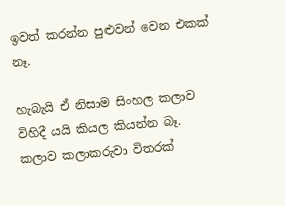ඉවත් කරන්න පුළුවන් වෙන එකක් නෑ.

හැබැයි ඒ නිසාම සිංහල කලාව විහිදී යයි කියල කියන්න බෑ. කලාව කලාකරුවා විතරක්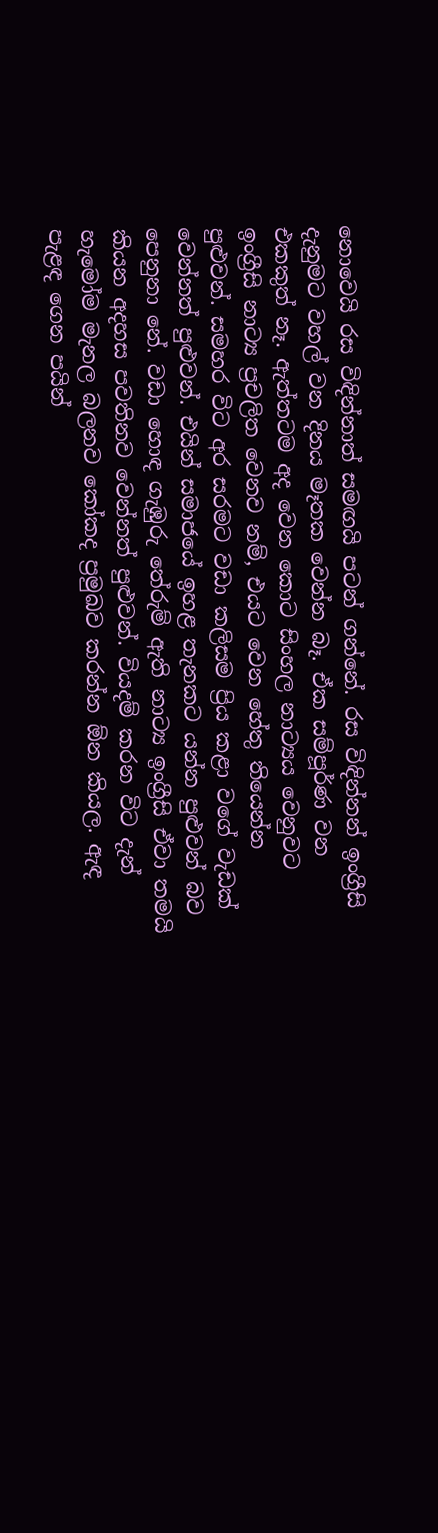නොවෙයි රස විඳින්නාත් සමඟයි පටන් ගන්නේ. රස විඳින්නන් ඉංග්‍රීසි දැනුමට වහල් වන දිනය මෑතක වෙන්න බෑ. ඒක සම්පූර්ණ වන එකකුත් නෑ. ඇත්තටම අද වෙන කොට සිංහල නාට්‍යය වෙනුවට ඉංග්‍රීසි නාට්‍ය ප්‍රචලිත වෙනව නම්, එයට වෙන හේතු තියෙන්න පුළුවන්. සමහර විට අර සරමට වඩා කලිසම ප්‍රිය කළා වගේ වැඩක් වෙන්නත් පුළුවන්. එයින් සමාජයේ ඉහළ තැනකට යන්න පුළුවන් බව පෙනුනා නේ. වඩා හොඳ ගැඹුරු තේරුම් ඇති නාට්‍ය ඉංග්‍රීසි ඒවා තමයි කියන අදහස පවතිනව වෙන්නත් පුළුවන්. වියදම් කරන විට දැන් හැමෝම මැනල බලනව කෝකද ප්‍රමුඛව කරන්න ඕන කියල. ඇඳ පැළඳ ගෙන පයින්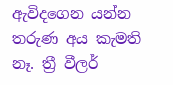ඇවිදගෙන යන්න තරුණ අය කැමති නෑ. ත්‍රී වීලර්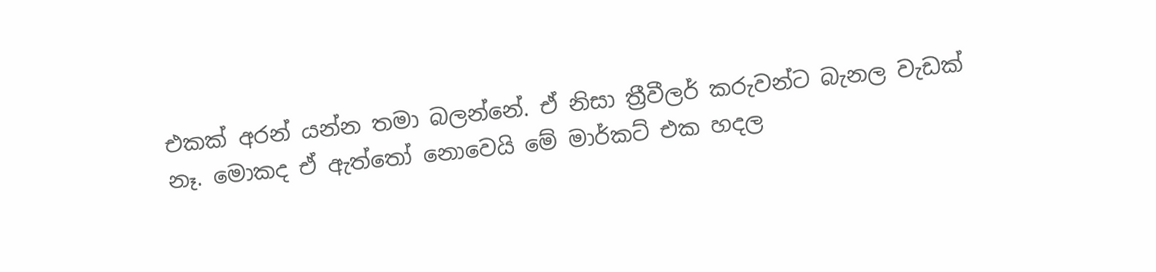එකක් අරන් යන්න තමා බලන්නේ. ඒ නිසා ත්‍රීවීලර් කරුවන්ට බැනල වැඩක් නෑ. මොකද ඒ ඇත්තෝ නොවෙයි මේ මාර්කට් එක හදල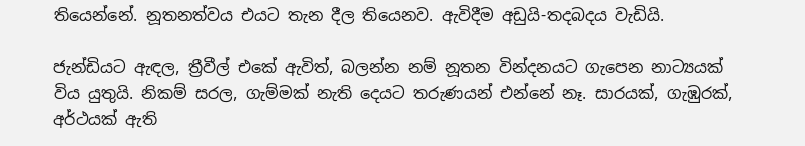තියෙන්නේ. නූතනත්වය එයට තැන දීල තියෙනව. ඇවිදීම අඩුයි-තදබදය වැඩියි.

ජැන්ඩියට ඇඳල, ත්‍රීවීල් එකේ ඇවිත්, බලන්න නම් නූතන වින්දනයට ගැපෙන නාට්‍යයක් විය යුතුයි. නිකම් සරල, ගැම්මක් නැති දෙයට තරුණයන් එන්නේ නෑ. සාරයක්, ගැඹුරක්, අර්ථයක් ඇති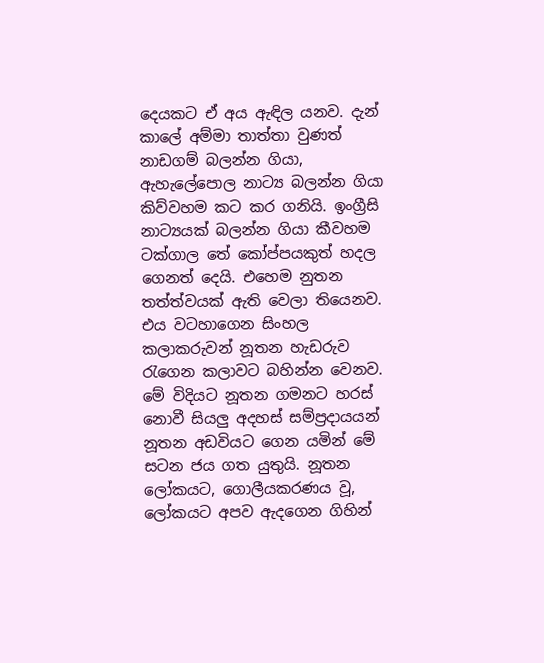දෙයකට ඒ අය ඇඳිල යනව. දැන් කාලේ අම්මා තාත්තා වුණත් නාඩගම් බලන්න ගියා, ඇහැලේපොල නාට්‍ය බලන්න ගියා කිව්වහම කට කර ගනියි. ඉංග්‍රීසි නාට්‍යයක් බලන්න ගියා කීවහම ටක්ගාල තේ කෝප්පයකුත් හදල ගෙනත් දෙයි. එහෙම නුතන තත්ත්වයක් ඇති වෙලා තියෙනව. එය වටහාගෙන සිංහල කලාකරුවන් නූතන හැඩරුව රැගෙන කලාවට බහින්න වෙනව. මේ විදියට නූතන ගමනට හරස් නොවී සියලු අදහස් සම්ප්‍රදායයන් නූතන අඩවියට ගෙන යමින් මේ සටන ජය ගත යුතුයි. නූතන ලෝකයට, ගොලීයකරණය වූ, ලෝකයට අපව ඇදගෙන ගිහින්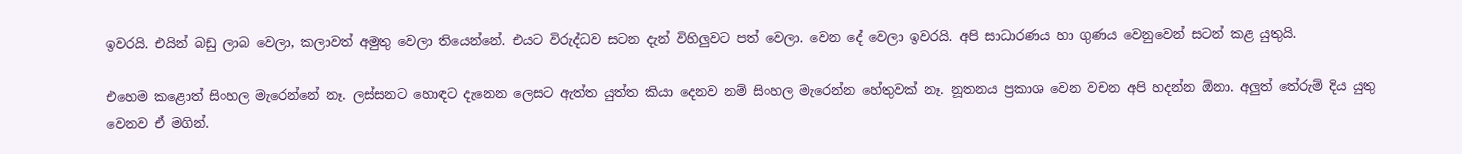ඉවරයි. එයින් බඩු ලාබ වෙලා, කලාවත් අමුතු වෙලා තියෙන්නේ. එයට විරුද්ධව සටන දැන් විහිලුවට පත් වෙලා. වෙන දේ වෙලා ඉවරයි. අපි සාධාරණය හා ගුණය වෙනුවෙන් සටන් කළ යුතුයි.

එහෙම කළොත් සිංහල මැරෙන්නේ නෑ. ලස්සනට හොඳට දැනෙන ලෙසට ඇත්ත යුත්ත කියා දෙනව නම් සිංහල මැරෙන්න හේතුවක් නෑ. නූතනය ප්‍රකාශ වෙන වචන අපි හදන්න ඕනා. අලුත් තේරුම් දිය යුතු වෙනව ඒ මගින්.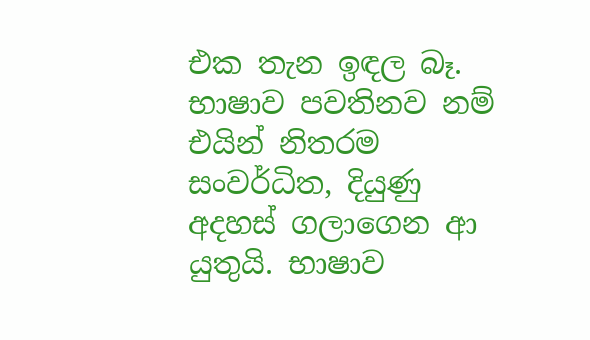එක තැන ඉඳල බෑ. භාෂාව පවතිනව නම් එයින් නිතරම සංවර්ධිත, දියුණු අදහස් ගලාගෙන ආ යුතුයි. භාෂාව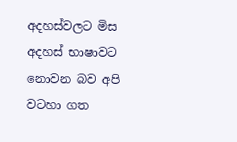අදහස්වලට මිස අදහස් භාෂාවට නොවන බව අපි වටහා ගත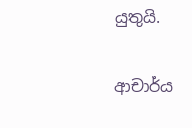යුතුයි.

ආචාර්ය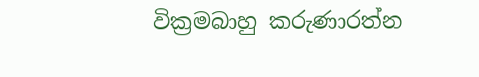වික්‍රමබාහු කරුණාරත්න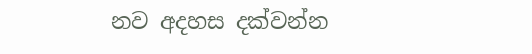නව අදහස දක්වන්න